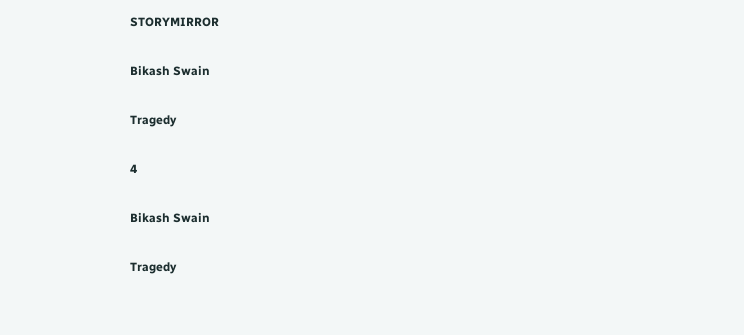STORYMIRROR

Bikash Swain

Tragedy

4

Bikash Swain

Tragedy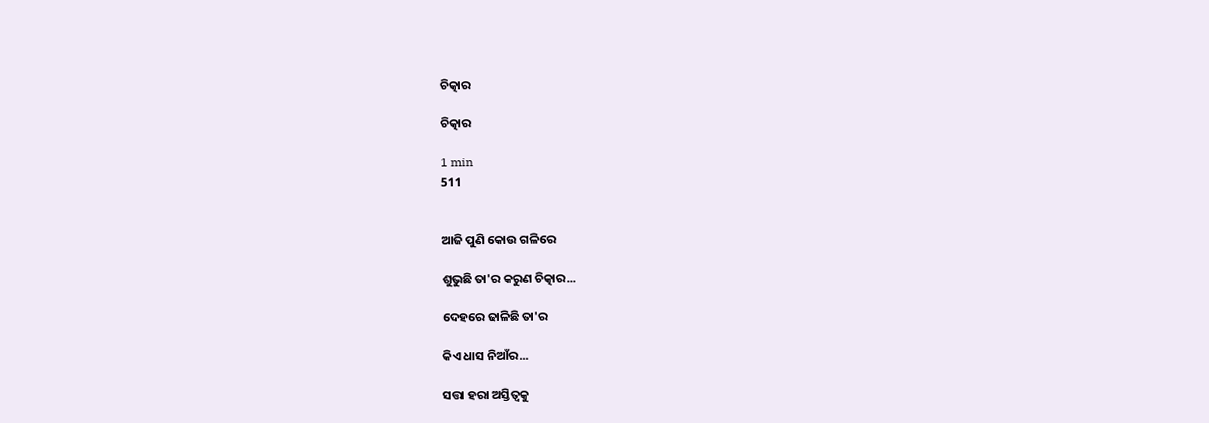ଚିତ୍କାର

ଚିତ୍କାର

1 min
511


ଆଜି ପୁଣି କୋଉ ଗଳିରେ

ଶୁଭୁଛି ତା'ର କରୁଣ ଚିତ୍କାର...

ଦେହରେ ଢାଳିଛି ତା'ର

କିଏ ଧାସ ନିଆଁର...

ସତ୍ତା ହରା ଅସ୍ତିତ୍ବକୁ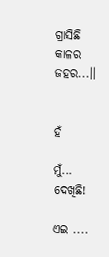ଗ୍ରାସିଛି କାଳର ଜହର...।।


ହଁ

ମୁଁ... ଦେଖିଛି!

ଏଇ ....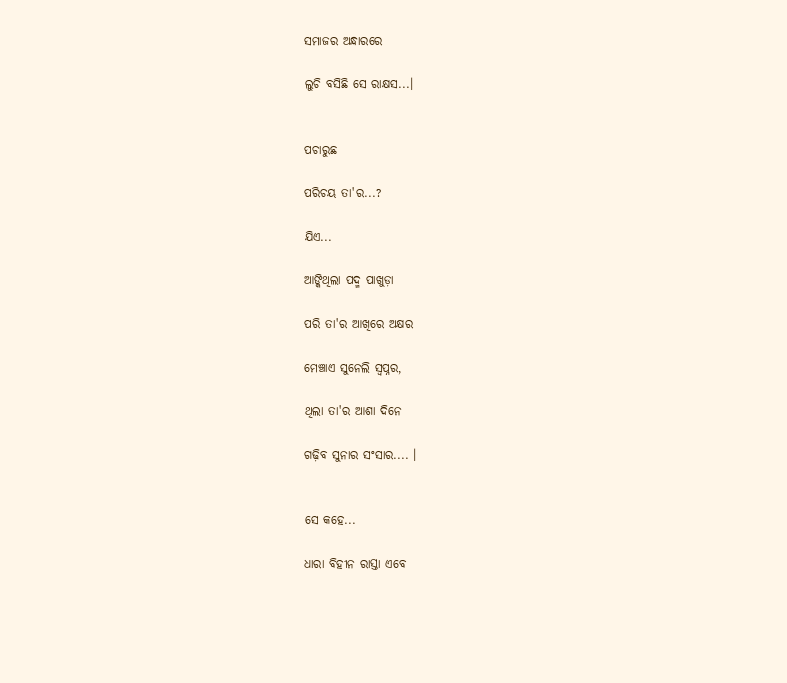ସମାଜର ଅନ୍ଧାରରେ

ଲୁଚି ବସିଛି ସେ ରାକ୍ଷସ...।


ପଚାରୁଛ

ପରିଚୟ ତା'ର...?

ଯିଏ...

ଆଙ୍କିଥିଲା ପଦ୍ମ ପାଖୁଡ଼ା

ପରି ତା'ର ଆଖିରେ ଅକ୍ଷର

ମେଞ୍ଚାଏ ସୁନେଲି ସ୍ୱପ୍ନର,

ଥିଲା ତା'ର ଆଶା ଦିନେ

ଗଢ଼ିବ ସୁନାର ସଂସାର.... ।


ସେ କହେ...

ଧାରା ବିହୀନ ରାସ୍ତା ଏବେ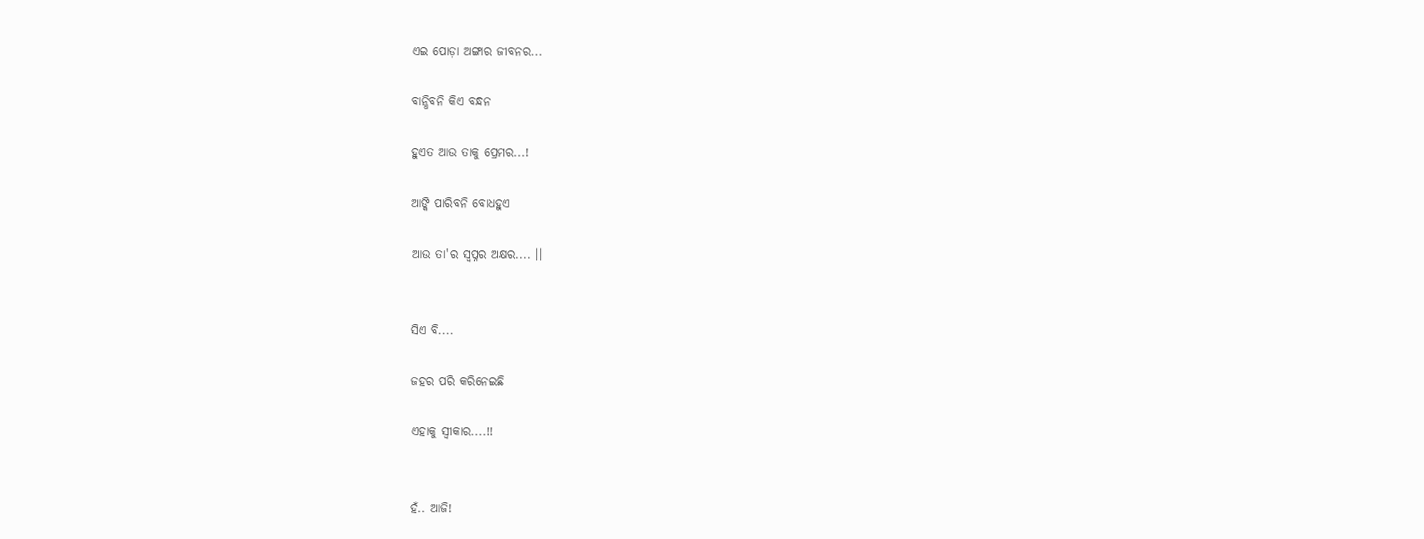ଏଇ ପୋଡ଼ା ଅଙ୍ଗାର ଜୀବନର...

ବାନ୍ଧିବନି କିଏ ବନ୍ଧନ

ହୁଏତ ଆଉ ତାକୁ ପ୍ରେମର...!

ଆଙ୍କି ପାରିବନି ବୋଧହୁଏ

ଆଉ ତା'ର ସ୍ୱପ୍ନର ଅକ୍ଷର.... ।।


ସିଏ ବି....

ଜହର ପରି କରିନେଇଛି

ଏହାକୁ ସ୍ୱୀକାର....!!


ହଁ.. ଆଜି!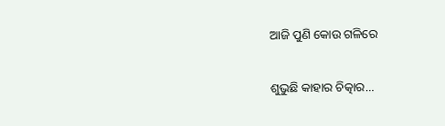ଆଜି ପୁଣି କୋଉ ଗଳିରେ

ଶୁଭୁଛି କାହାର ଚିତ୍କାର...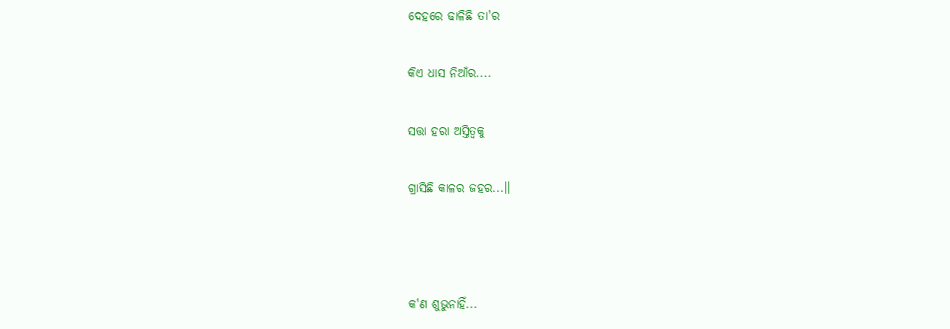ଦେହରେ ଢାଳିଛି ତା'ର

କିଏ ଧାସ ନିଆଁର....

ସତ୍ତା ହରା ଅସ୍ତିତ୍ବକୁ

ଗ୍ରାସିଛି କାଳର ଜହର...।।



କ'ଣ ଶୁଭୁନାହିଁ...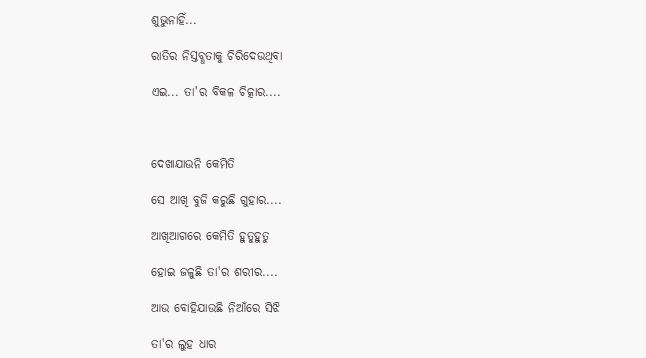ଶୁଭୁନାହିଁ...

ରାତିର ନିସ୍ତବ୍ଧତାକୁ ଚିରିଦେଉଥିବା

ଏଇ... ତା'ର ବିକଳ ଚିତ୍କାର....



ଦେଖାଯାଉନି କେମିତି

ସେ ଆଖି ବୁଜି କରୁଛି ଗୁହାର....

ଆଖିଆଗରେ କେମିତି ହୁତୁହୁତୁ

ହୋଇ ଜଳୁଛି ତା'ର ଶରୀର....

ଆଉ ବୋହିଯାଉଛି ନିଆଁରେ ସିଝି

ତା'ର ଲୁହ ଧାର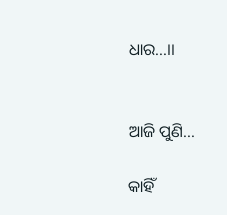ଧାର...।।


ଆଜି ପୁଣି...

କାହିଁ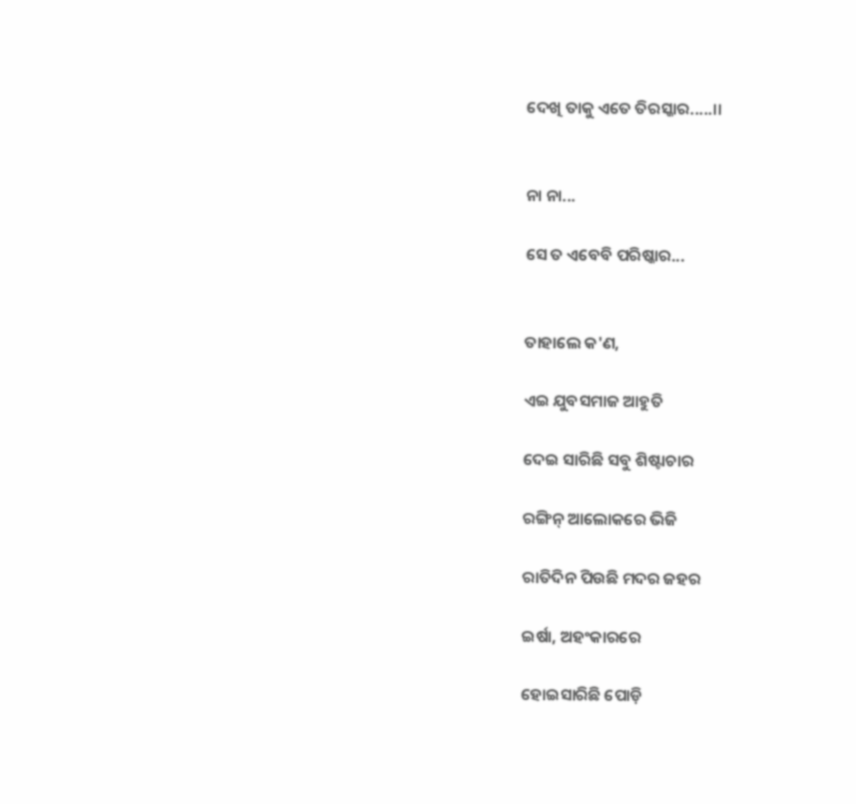ଦେଖି ତାକୁ ଏତେ ତିରସ୍କାର.....।।


ନା ନା...

ସେ ତ ଏବେବି ପରିଷ୍କାର...


ତାହାଲେ କ'ଣ,

ଏଇ ଯୁବସମାଜ ଆହୁତି

ଦେଇ ସାରିଛି ସବୁ ଶିଷ୍ଟାଚାର

ରଙ୍ଗିନ୍ ଆଲୋକରେ ଭିଜି

ରାତିଦିନ ପିଉଛି ମଦର ଜହର

ଇର୍ଷା, ଅହଂକାରରେ

ହୋଇସାରିଛି ପୋଡ଼ି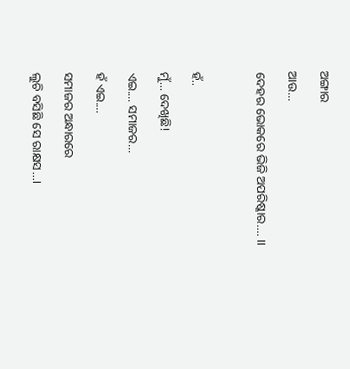ଅଙ୍ଗାର

ଆଉ...

ଦେହର ଭୋକରେ ଭିଜି ଅପରିଷ୍କାର.... ।।



ହଁ..

ମୁଁ... ଦେଖିଛି!

ଏଇ.... ସମାଜର...

ହଁ ଏଇ....

ସମାଜର ଅନ୍ଧାରରେ

ଲୁଚି ବସିଛି ସେ ରାକ୍ଷସ...।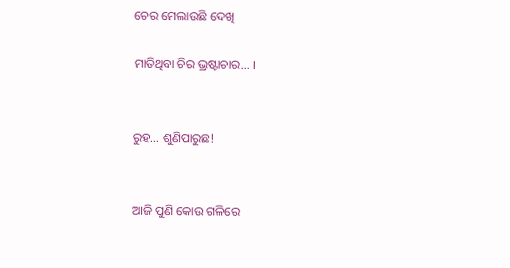ଚେର ମେଲାଉଛି ଦେଖି

ମାତିଥିବା ଚିର ଭ୍ରଷ୍ଟାଚାର... ।


ରୁହ... ଶୁଣିପାରୁଛ!


ଆଜି ପୁଣି କୋଉ ଗଳିରେ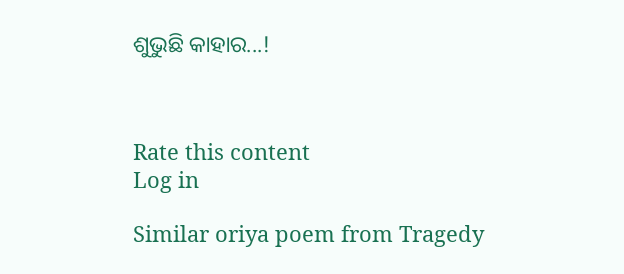ଶୁଭୁଛି କାହାର...!



Rate this content
Log in

Similar oriya poem from Tragedy